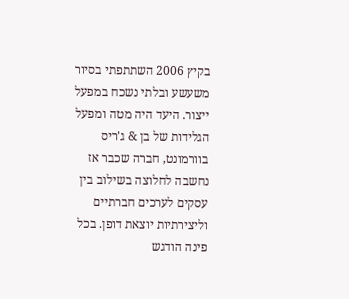בקיץ 2006 השתתפתי בסיור משעשע ובלתי נשכח במפעל ייצור. היעד היה מטה ומפעל הגלידות של בן & ג'ריס בוורמונט, חברה שכבר אז נחשבה לחלוצה בשילוב בין עסקים לערכים חברתיים וליצירתיות יוצאת דופן. בכל פינה הודגש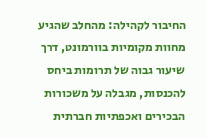החיבור לקהילה: מהחלב שהגיע מחוות מקומיות בוורמונט, דרך שיעור גבוה של תרומות ביחס להכנסות, מגבלה על משכורות הבכירים ואכפתיות חברתית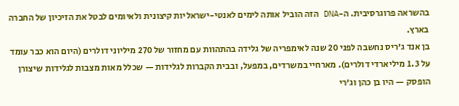בהשראה פרוגרסיבית. ה-DNA הזה הוביל אותה לימים לאנטי-ישראליות קיצונית ולאיומים לבטל את הזיכיון של החברה בארץ.
בן אנד ג'ריס נחשבה לפני 20 שנה לאימפריה של גלידה בהתהוות עם מחזור של 270 מיליוני דולרים (היום הוא כבר עומד על 1.3 מיליארדי דולרים). מארחיי במשרדים, במפעל, ובבית הקברות לגלידות — שכלל מאות מצבות לגלידות שיצורן הופסק — היו בן כהן וג'רי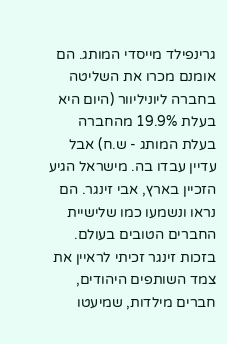גרינפילד מייסדי המותג. הם אומנם מכרו את השליטה בחברה ליוניליוור (היום היא בעלת 19.9% מהחברה בעלת המותג - ש.ח) אבל עדיין עבדו בה. מישראל הגיע הזכיין בארץ, אבי זינגר. הם נראו ונשמעו כמו שלישיית החברים הטובים בעולם. בזכות זינגר זכיתי לראיין את צמד השותפים היהודים, חברים מילדות, שמיעטו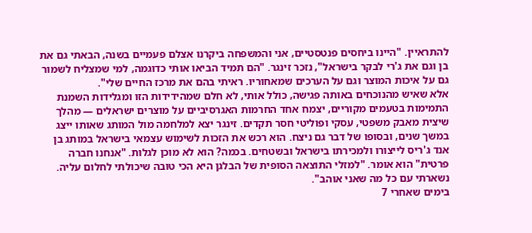להתראיין. "היינו ביחסים פנטסטיים, אני והמשפחה ביקרנו אצלם פעמיים בשנה, הבאתי גם את בן וגם את ג'רי לבקר בישראל", נזכר זינגר. "הם תמיד הביאו אותי כדוגמה, למי שמצליח לשמור גם על איכות המוצר וגם על הערכים שמאחוריו. ראיתי בהם את מרכז החיים שלי".
אלא שאיש מהנוכחים באותה פגישה, כולל אותי, לא חלם שמהידידות הזו ומגלידות השמנת התמימות בטעמים מקוריים, יצמח אחד החרמות האגרסיביים על מוצרים ישראלים — מהלך שיצית מאבק משפטי, עסקי ופוליטי חסר תקדים. זינגר יצא למלחמה מול המותג שאותו ייצג במשך שנים, ובסופו של דבר גם ניצח. הוא רכש את הזכות לשימוש עצמאי בישראל במותג בן אנד ג'ריס לייצורו ולמכירתו בישראל ובשטחים. בכמה? הוא לא מוכן לגלות. "אנחנו חברה פרטית" הוא אומר. "למזלי התוצאה הסופית של הבלגן היא הכי טובה שיכולתי לחלום עליה. נשארתי עם כל מה שאני אוהב".
בימים שאחרי 7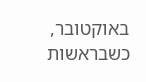באוקטובר, כשבראשות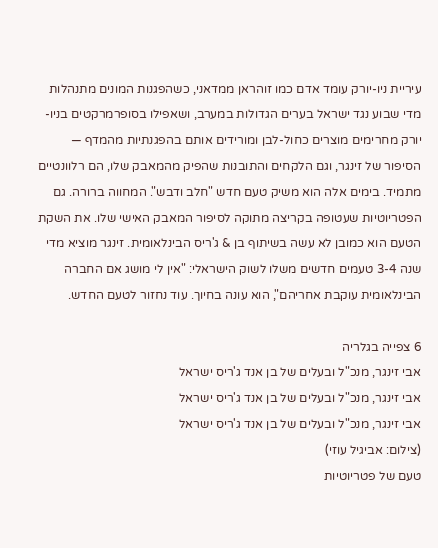עיריית ניו-יורק עומד אדם כמו זוהראן ממדאני, כשהפגנות המונים מתנהלות מדי שבוע נגד ישראל בערים הגדולות במערב, ושאפילו בסופרמרקטים בניו-יורק מחרימים מוצרים כחול-לבן ומורידים אותם בהפגנתיות מהמדף — הסיפור של זינגר, וגם הלקחים והתובנות שהפיק מהמאבק שלו, הם רלוונטיים מתמיד. בימים אלה הוא משיק טעם חדש "חלב ודבש". המחווה ברורה. גם הפטריוטיות שעטופה בקריצה מתוקה לסיפור המאבק האישי שלו. את השקת הטעם הוא כמובן לא עשה בשיתוף בן & ג'ריס הבינלאומית. זינגר מוציא מדי שנה 3-4 טעמים חדשים משלו לשוק הישראלי: "אין לי מושג אם החברה הבינלאומית עוקבת אחריהם", הוא עונה בחיוך. עוד נחזור לטעם החדש.

6 צפייה בגלריה
אבי זינגר, מנכ"ל ובעלים של בן אנד ג'ריס ישראל
אבי זינגר, מנכ"ל ובעלים של בן אנד ג'ריס ישראל
אבי זינגר, מנכ"ל ובעלים של בן אנד ג'ריס ישראל
(צילום: אביגיל עוזי)
טעם של פטריוטיות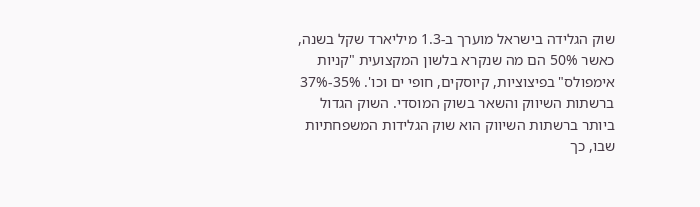שוק הגלידה בישראל מוערך ב-1.3 מיליארד שקל בשנה, כאשר 50% הם מה שנקרא בלשון המקצועית "קניות אימפולס" בפיצוציות, קיוסקים, חופי ים וכו'. 35%-37% ברשתות השיווק והשאר בשוק המוסדי. השוק הגדול ביותר ברשתות השיווק הוא שוק הגלידות המשפחתיות שבו, כך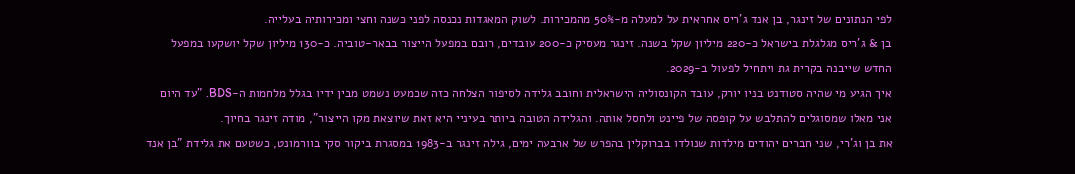לפי הנתונים של זינגר, בן אנד ג'ריס אחראית על למעלה מ-50% מהמכירות. לשוק המאגדות נכנסה לפני כשנה וחצי ומכירותיה בעלייה.
בן & ג'ריס מגלגלת בישראל כ-220 מיליון שקל בשנה. זינגר מעסיק כ-200 עובדים, רובם במפעל הייצור בבאר-טוביה. כ-130 מיליון שקל יושקעו במפעל החדש שייבנה בקרית גת ויתחיל לפעול ב-2029.
איך הגיע מי שהיה סטודנט בניו יורק, עובד הקונסוליה הישראלית וחובב גלידה לסיפור הצלחה כזה שכמעט נשמט מבין ידיו בגלל מלחמות ה-BDS. "עד היום אני מאלו שמסוגלים להתלבש על קופסה של פיינט ולחסל אותה. והגלידה הטובה ביותר בעיניי היא זאת שיוצאת מקו הייצור", מודה זינגר בחיוך.
את בן וג'רי, שני חברים יהודים מילדות שנולדו בברוקלין בהפרש של ארבעה ימים, גילה זינגר ב-1983 במסגרת ביקור סקי בוורמונט, כשטעם את גלידת "בן אנד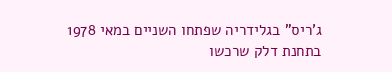ג'ריס" בגלידריה שפתחו השניים במאי 1978 בתחנת דלק שרכשו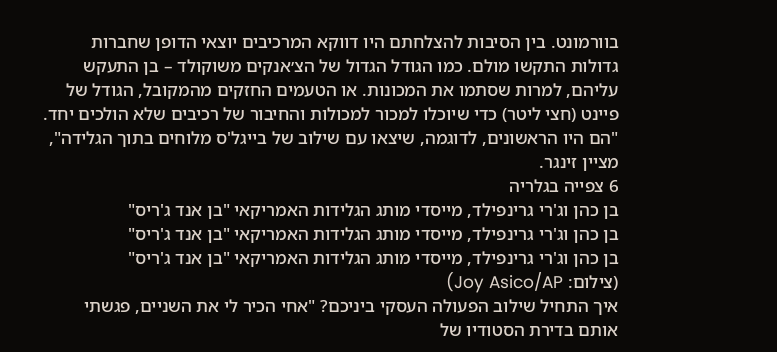בוורמונט. בין הסיבות להצלחתם היו דווקא המרכיבים יוצאי הדופן שחברות גדולות התקשו מולם. כמו הגודל הגדול של הצ׳אנקים משוקולד – בן התעקש עליהם, למרות שסתמו את המכונות. או הטעמים החזקים מהמקובל, הגודל של פיינט (חצי ליטר) כדי שיוכלו למכור למכולות והחיבור של רכיבים שלא הולכים יחד. "הם היו הראשונים, לדוגמה, שיצאו עם שילוב של בייגל'ס מלוחים בתוך הגלידה", מציין זינגר.
6 צפייה בגלריה
בן כהן וג'רי גרינפילד, מייסדי מותג הגלידות האמריקאי "בן אנד ג'ריס"
בן כהן וג'רי גרינפילד, מייסדי מותג הגלידות האמריקאי "בן אנד ג'ריס"
בן כהן וג'רי גרינפילד, מייסדי מותג הגלידות האמריקאי "בן אנד ג'ריס"
(צילום: Joy Asico/AP)
איך התחיל שילוב הפעולה העסקי ביניכם? "אחי הכיר לי את השניים, פגשתי אותם בדירת הסטודיו של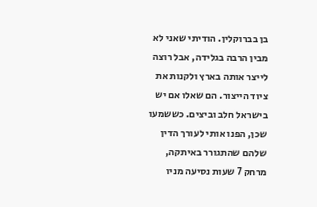בן בברוקלין. הודיתי שאני לא מבין הרבה בגלידה, אבל רוצה לייצר אותה בארץ ולקנות את ציוד הייצור. הם שאלו אם יש בישראל חלב וביצים. כששמעו שכן, הפנו אותי לעורך הדין שלהם שהתגורר באיתקה, מרחק 7 שעות נסיעה מניו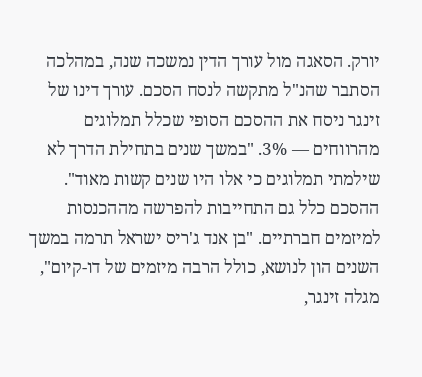יורק. הסאגה מול עורך הדין נמשכה שנה, במהלכה הסתבר שהנ"ל מתקשה לנסח הסכם. עורך דינו של זינגר ניסח את ההסכם הסופי שכלל תמלוגים מהרווחים — 3%. "במשך שנים בתחילת הדרך לא שילמתי תמלוגים כי אלו היו שנים קשות מאוד".
ההסכם כלל גם התחייבות להפרשה מההכנסות למיזמים חברתיים. "בן אנד ג'ריס ישראל תרמה במשך השנים הון לנושא, כולל הרבה מיזמים של דו-קיום", מגלה זינגר,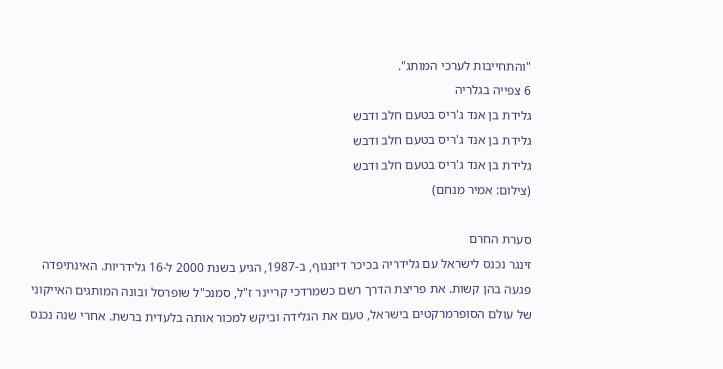"והתחייבות לערכי המותג".
6 צפייה בגלריה
גלידת בן אנד ג'ריס בטעם חלב ודבש
גלידת בן אנד ג'ריס בטעם חלב ודבש
גלידת בן אנד ג'ריס בטעם חלב ודבש
(צילום: אמיר מנחם)

סערת החרם
זינגר נכנס לישראל עם גלידריה בכיכר דיזנגוף, ב-1987, הגיע בשנת 2000 ל-16 גלידריות. האינתיפדה פגעה בהן קשות. את פריצת הדרך רשם כשמרדכי קריינר ז"ל, סמנכ"ל שופרסל ובונה המותגים האייקוני של עולם הסופרמרקטים בישראל, טעם את הגלידה וביקש למכור אותה בלעדית ברשת. אחרי שנה נכנס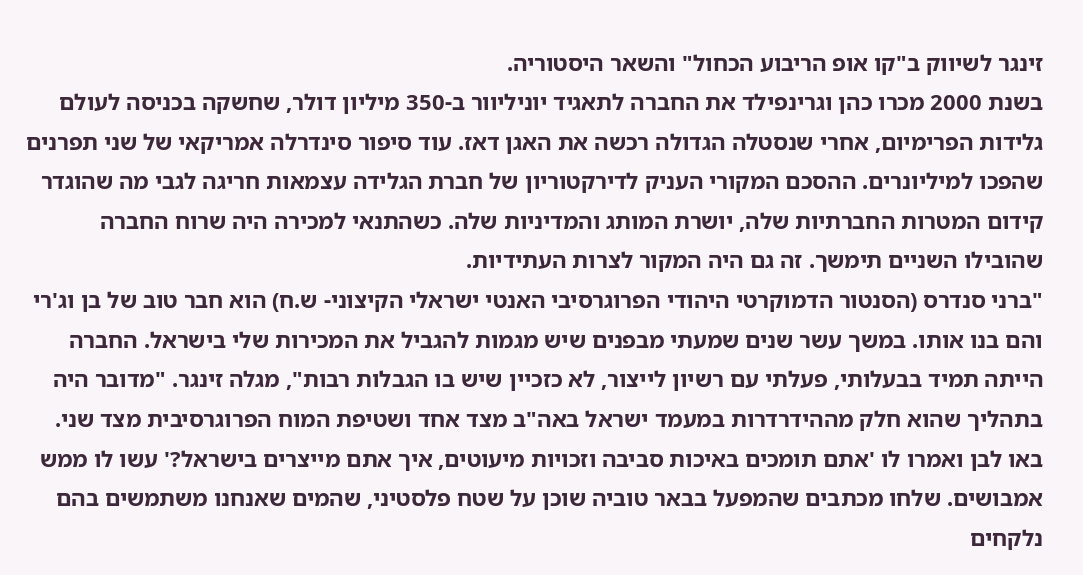זינגר לשיווק ב"קו אופ הריבוע הכחול" והשאר היסטוריה.
בשנת 2000 מכרו כהן וגרינפילד את החברה לתאגיד יוניליוור ב-350 מיליון דולר, שחשקה בכניסה לעולם גלידות הפרימיום, אחרי שנסטלה הגדולה רכשה את האגן דאז. עוד סיפור סינדרלה אמריקאי של שני תפרנים שהפכו למיליונרים. ההסכם המקורי העניק לדירקטוריון של חברת הגלידה עצמאות חריגה לגבי מה שהוגדר קידום המטרות החברתיות שלה, יושרת המותג והמדיניות שלה. כשהתנאי למכירה היה שרוח החברה שהובילו השניים תימשך. זה גם היה המקור לצרות העתידיות.
"ברני סנדרס (הסנטור הדמוקרטי היהודי הפרוגרסיבי האנטי ישראלי הקיצוני- ש.ח) הוא חבר טוב של בן וג'רי והם בנו אותו. במשך עשר שנים שמעתי מבפנים שיש מגמות להגביל את המכירות שלי בישראל. החברה הייתה תמיד בבעלותי, פעלתי עם רשיון לייצור, לא כזכיין שיש בו הגבלות רבות", מגלה זינגר. "מדובר היה בתהליך שהוא חלק מההידרדרות במעמד ישראל באה"ב מצד אחד ושטיפת המוח הפרוגרסיבית מצד שני. באו לבן ואמרו לו 'אתם תומכים באיכות סביבה וזכויות מיעוטים, איך אתם מייצרים בישראל?' עשו לו ממש אמבושים. שלחו מכתבים שהמפעל בבאר טוביה שוכן על שטח פלסטיני, שהמים שאנחנו משתמשים בהם נלקחים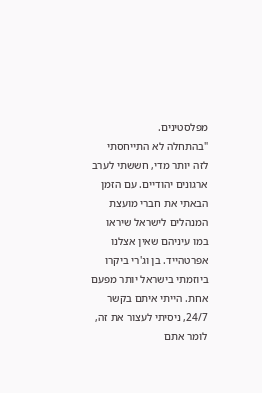מפלסטינים.
"בהתחלה לא התייחסתי לזה יותר מדי, חששתי לערב ארגונים יהודיים. עם הזמן הבאתי את חברי מועצת המנהלים לישראל שיראו במו עיניהם שאין אצלנו אפרטהייד. בן וג'רי ביקרו ביוזמתי בישראל יותר מפעם אחת. הייתי איתם בקשר 24/7, ניסיתי לעצור את זה, לומר אתם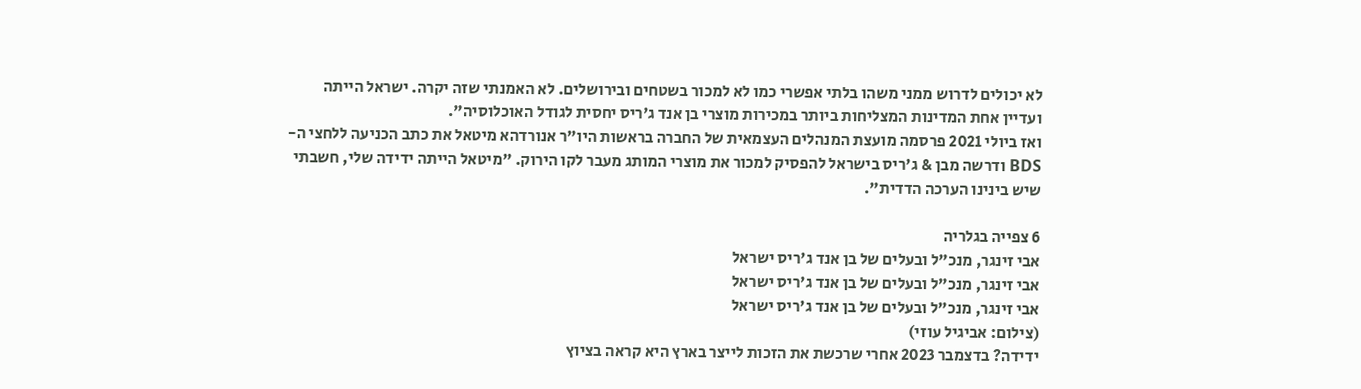לא יכולים לדרוש ממני משהו בלתי אפשרי כמו לא למכור בשטחים ובירושלים. לא האמנתי שזה יקרה. ישראל הייתה ועדיין אחת המדינות המצליחות ביותר במכירות מוצרי בן אנד ג'ריס יחסית לגודל האוכלוסיה".
ואז ביולי 2021 פרסמה מועצת המנהלים העצמאית של החברה בראשות היו"ר אנורדהא מיטאל את כתב הכניעה ללחצי ה-BDS ודרשה מבן & ג'ריס בישראל להפסיק למכור את מוצרי המותג מעבר לקו הירוק. "מיטאל הייתה ידידה שלי, חשבתי שיש בינינו הערכה הדדית".

6 צפייה בגלריה
אבי זינגר, מנכ"ל ובעלים של בן אנד ג'ריס ישראל
אבי זינגר, מנכ"ל ובעלים של בן אנד ג'ריס ישראל
אבי זינגר, מנכ"ל ובעלים של בן אנד ג'ריס ישראל
(צילום: אביגיל עוזי)
ידידה? בדצמבר 2023 אחרי שרכשת את הזכות לייצר בארץ היא קראה בציוץ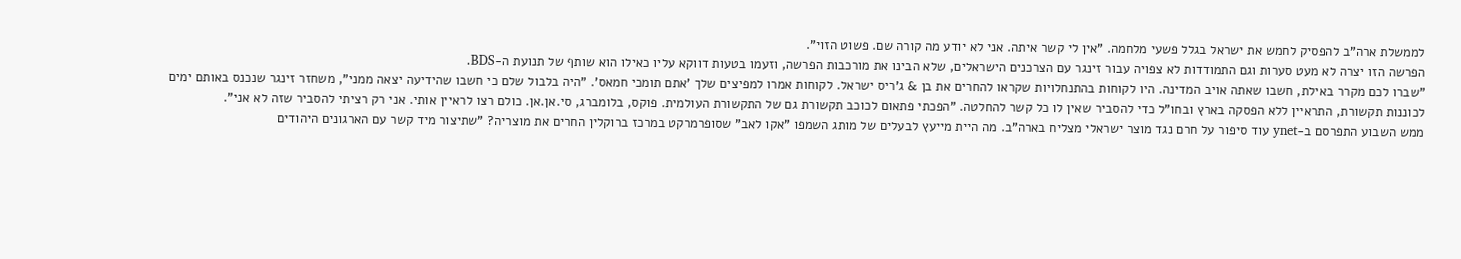לממשלת ארה"ב להפסיק לחמש את ישראל בגלל פשעי מלחמה. "אין לי קשר איתה. אני לא יודע מה קורה שם. פשוט הזוי".
הפרשה הזו יצרה לא מעט סערות וגם התמודדות לא צפויה עבור זינגר עם הצרכנים הישראלים, שלא הבינו את מורכבות הפרשה, וזעמו בטעות דווקא עליו כאילו הוא שותף של תנועת ה-BDS.
"שברו לכם מקרר באילת, חשבו שאתה אויב המדינה. היו לקוחות בהתנחלויות שקראו להחרים את בן & ג'ריס ישראל. לקוחות אמרו למפיצים שלך 'אתם תומכי חמאס'. "היה בלבול שלם כי חשבו שהידיעה יצאה ממני", משחזר זינגר שנכנס באותם ימים לכוננות תקשורת, התראיין ללא הפסקה בארץ ובחו"ל כדי להסביר שאין לו כל קשר להחלטה. "הפכתי פתאום לכוכב תקשורת גם של התקשורת העולמית. פוקס, בלומברג, סי.אן.אן. כולם רצו לראיין אותי. אני רק רציתי להסביר שזה לא אני".
ממש השבוע התפרסם ב-ynet עוד סיפור על חרם נגד מוצר ישראלי מצליח בארה"ב. מה היית מייעץ לבעלים של מותג השמפו "אקו לאב" שסופרמרקט במרכז ברוקלין החרים את מוצריה? "שתיצור מיד קשר עם הארגונים היהודים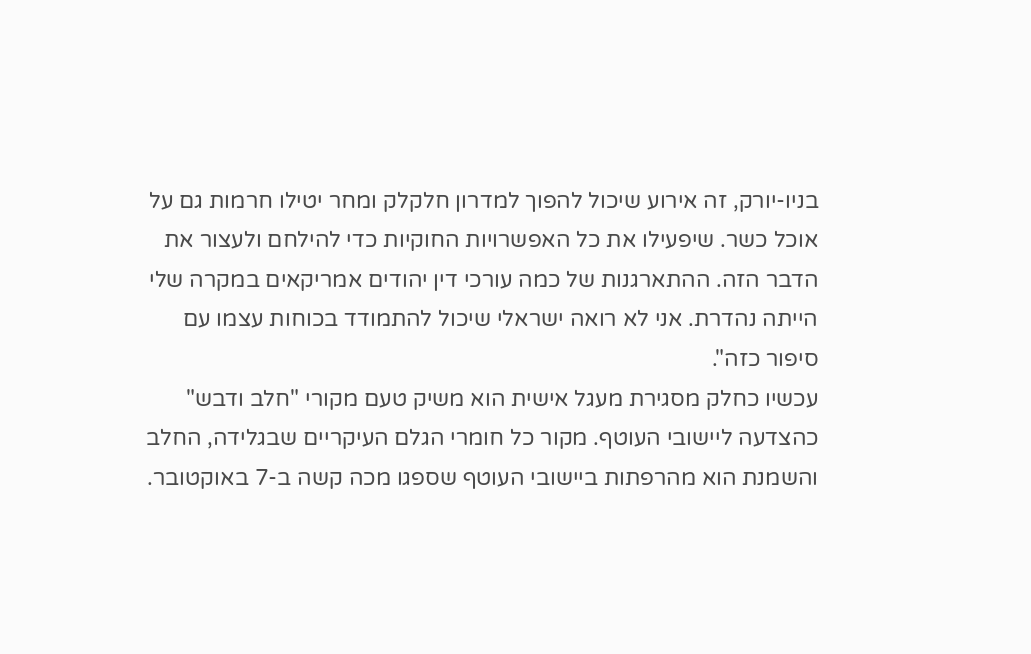בניו-יורק, זה אירוע שיכול להפוך למדרון חלקלק ומחר יטילו חרמות גם על אוכל כשר. שיפעילו את כל האפשרויות החוקיות כדי להילחם ולעצור את הדבר הזה. ההתארגנות של כמה עורכי דין יהודים אמריקאים במקרה שלי הייתה נהדרת. אני לא רואה ישראלי שיכול להתמודד בכוחות עצמו עם סיפור כזה".
עכשיו כחלק מסגירת מעגל אישית הוא משיק טעם מקורי "חלב ודבש" כהצדעה ליישובי העוטף. מקור כל חומרי הגלם העיקריים שבגלידה, החלב והשמנת הוא מהרפתות ביישובי העוטף שספגו מכה קשה ב-7 באוקטובר.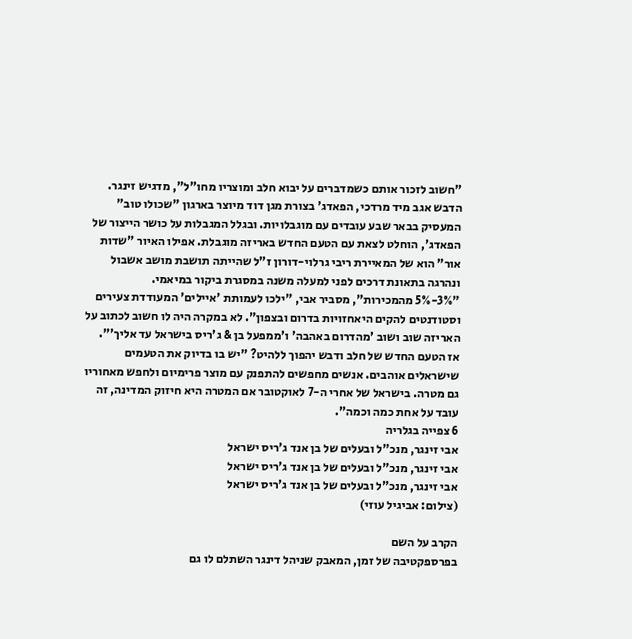"חשוב לזכור אותם כשמדברים על יבוא חלב ומוצריו מחו"ל", מדגיש זינגר. הדבש אגב מיד מרדכי, הפאדג' בצורת מגן דוד מיוצר בארגון "שכולו טוב" המעסיק בבאר שבע עובדים עם מוגבלויות. ובגלל המגבלות על כושר הייצור של הפאדג', הוחלט לצאת עם הטעם החדש באריזה מוגבלת. אפילו האיור "שדות אור" הוא של המאיירת ריבי גרלוי-דורון ז"ל שהייתה תושבת מושב אשבול ונהרגה בתאונת דרכים לפני למעלה משנה במסגרת ביקור במיאמי.
"3%-5% מהמכירות", מסביר אבי, "ילכו לעמותת 'איילים' המעודדת צעירים וסטודנטים להקים היאחזויות בדרום ובצפון". לא במקרה היה לו חשוב לכתוב על האריזה שוב ושוב 'מהדרום באהבה' ו'ממפעל בן & ג'ריס בישראל עד אליך'".
אז הטעם החדש של חלב ודבש יהפוך ללהיט? "יש בו בדיוק את הטעמים שישראלים אוהבים. אנשים מחפשים להתפנק עם מוצר פרימיום ולחפש מאחוריו גם מטרה. בישראל של אחרי ה-7 לאוקטובר אם המטרה היא חיזוק המדינה, זה עובד על אחת כמה וכמה".
6 צפייה בגלריה
אבי זינגר, מנכ"ל ובעלים של בן אנד ג'ריס ישראל
אבי זינגר, מנכ"ל ובעלים של בן אנד ג'ריס ישראל
אבי זינגר, מנכ"ל ובעלים של בן אנד ג'ריס ישראל
(צילום: אביגיל עוזי)

הקרב על השם
בפרספקטיבה של זמן, המאבק שניהל דינגר השתלם לו גם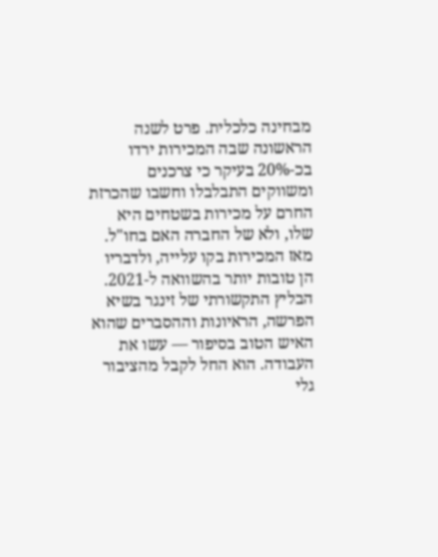מבחינה כלכלית. פרט לשנה הראשונה שבה המכירות ירדו בכ-20% בעיקר כי צרכנים ומשווקים התבלבלו וחשבו שהכרזת החרם על מכירות בשטחים היא שלו, ולא של החברה האם בחו"ל. מאז המכירות בקו עלייה, ולדבריו הן טובות יותר בהשוואה ל-2021.
הבליץ התקשורתי של זינגר בשיא הפרשה, הראיונות וההסברים שהוא האיש הטוב בסיפור — עשו את העבודה. הוא החל לקבל מהציבור גלי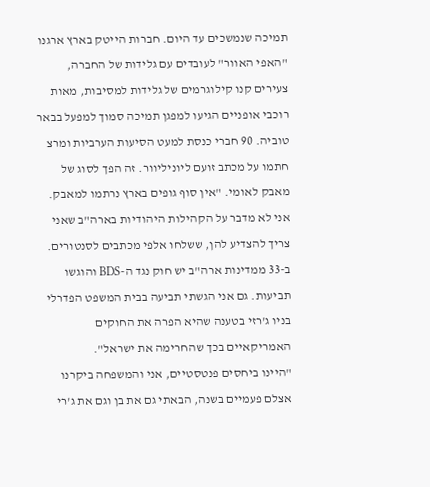תמיכה שנמשכים עד היום. חברות הייטק בארץ ארגנו "האפי האוור" לעובדים עם גלידות של החברה, צעירים קנו קילוגרמים של גלידות למסיבות, מאות רוכבי אופניים הגיעו למפגן תמיכה סמוך למפעל בבאר טוביה. 90 חברי כנסת למעט הסיעות הערביות ומרצ חתמו על מכתב זועם ליוניליוור. זה הפך לסוג של מאבק לאומי. "אין סוף גופים בארץ נרתמו למאבק. אני לא מדבר על הקהילות היהודיות בארה"ב שאני צריך להצדיע להן, ששלחו אלפי מכתבים לסנטורים. ב-33 ממדינות ארה"ב יש חוק נגד ה-BDS והוגשו תביעות. גם אני הגשתי תביעה בבית המשפט הפדרלי בניו ג'רזי בטענה שהיא הפרה את החוקים האמריקאיים בכך שהחרימה את ישראל".
"היינו ביחסים פנטסטיים, אני והמשפחה ביקרנו אצלם פעמיים בשנה, הבאתי גם את בן וגם את ג'רי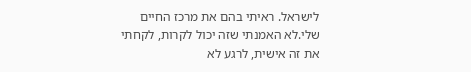לישראל. ראיתי בהם את מרכז החיים שלי.לא האמנתי שזה יכול לקרות, לקחתי את זה אישית, לרגע לא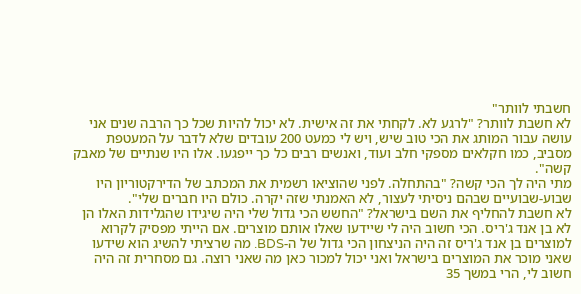חשבתי לוותר"
לא חשבת לוותר? "לרגע לא. לקחתי את זה אישית. לא יכול להיות שכל כך הרבה שנים אני עושה עבור המותג את הכי טוב שיש, ויש לי כמעט 200 עובדים שלא לדבר על המעטפת מסביב, כמו חקלאים מספקי חלב ועוד, ואנשים רבים כל כך ייפגעו. אלו היו שנתיים של מאבק קשה".
מתי היה לך הכי קשה? "בהתחלה. לפני שהוציאו רשמית את המכתב של הדירקטוריון היו שבוע-שבועיים שבהם ניסיתי לעצור, לא האמנתי שזה יקרה. כולם היו חברים שלי".
לא חשבת להחליף את השם בישראל? "החשש הכי גדול שלי היה שיגידו שהגלידות האלו הן לא בן אנד ג'ריס. הכי חשוב היה לי שיידעו שאלו אותם מוצרים. אם הייתי מפסיק לקרוא למוצרים בן אנד ג'ריס זה היה הניצחון הכי גדול של ה-BDS. מה שרציתי להשיג הוא שידעו שאני מוכר את המוצרים בישראל ואני יכול למכור כאן מה שאני רוצה. גם מסחרית זה היה חשוב לי, הרי במשך 35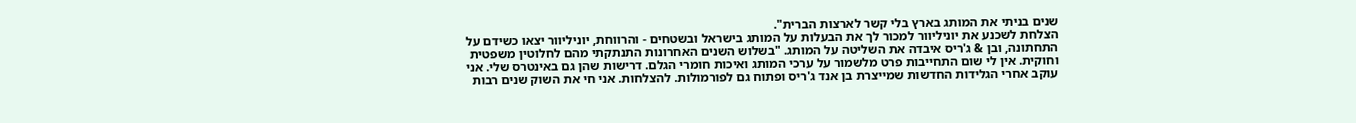שנים בניתי את המותג בארץ בלי קשר לארצות הברית".
הצלחת לשכנע את יוניליוור למכור לך את הבעלות על המותג בישראל ובשטחים - והרווחת, יוניליוור יצאו כשידם על התחתונה, ובן & ג'ריס איבדה את השליטה על המותג. "בשלוש השנים האחרונות התנתקתי מהם לחלוטין משפטית וחוקית. אין לי שום התחייבות פרט מלשמור על ערכי המותג ואיכות חומרי הגלם. דרישות שהן גם באינטרס שלי. אני עוקב אחרי הגלידות החדשות שמייצרת בן אנד ג'ריס ופתוח גם לפורמולות. להצלחות. אני חי את השוק שנים רבות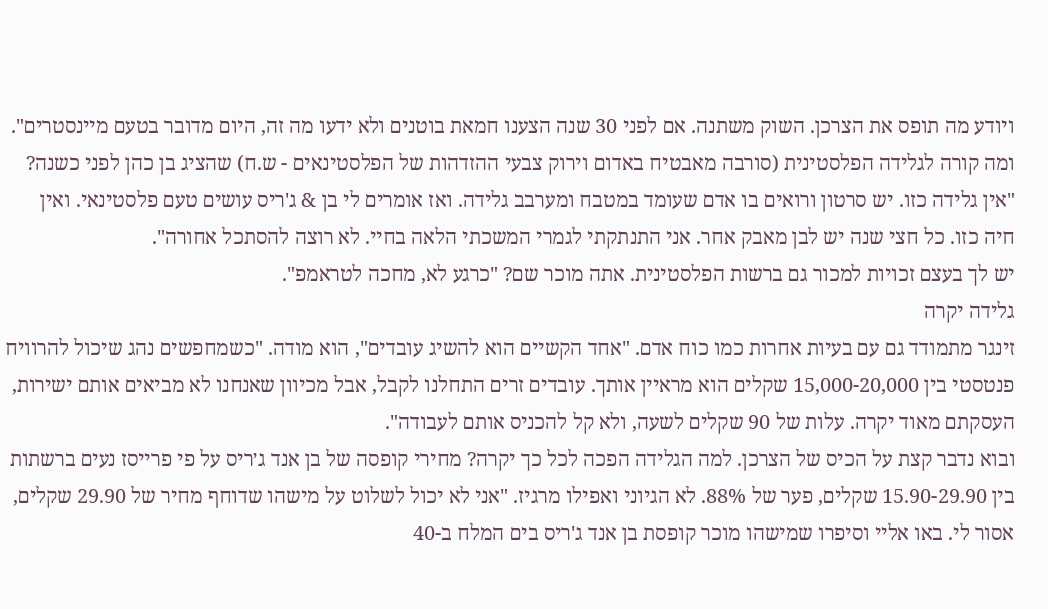ויודע מה תופס את הצרכן. השוק משתנה. אם לפני 30 שנה הצענו חמאת בוטנים ולא ידעו מה זה, היום מדובר בטעם מיינסטרים".
ומה קורה לגלידה הפלסטינית (סורבה מאבטיח באדום וירוק צבעי ההזדהות של הפלסטינאים - ש.ח) שהציג בן כהן לפני כשנה? "אין גלידה כזו. יש סרטון ורואים בו אדם שעומד במטבח ומערבב גלידה. ואז אומרים לי בן & ג'ריס עושים טעם פלסטינאי. ואין חיה כזו. כל חצי שנה יש לבן מאבק אחר. אני התנתקתי לגמרי המשכתי הלאה בחיי. לא רוצה להסתכל אחורה".
יש לך בעצם זכויות למכור גם ברשות הפלסטינית. אתה מוכר שם? "כרגע לא, מחכה לטראמפ".
גלידה יקרה
זינגר מתמודד גם עם בעיות אחרות כמו כוח אדם. "אחד הקשיים הוא להשיג עובדים", הוא מודה. "כשמחפשים נהג שיכול להרוויח פנטסטי בין 15,000-20,000 שקלים הוא מראיין אותך. עובדים זרים התחלנו לקבל, אבל מכיוון שאנחנו לא מביאים אותם ישירות, העסקתם מאוד יקרה. עלות של 90 שקלים לשעה, ולא קל להכניס אותם לעבודה".
ובוא נדבר קצת על הכיס של הצרכן. למה הגלידה הפכה לכל כך יקרה? מחירי קופסה של בן אנד ג׳ריס על פי פרייסז נעים ברשתות בין 15.90-29.90 שקלים, פער של 88%. לא הגיוני ואפילו מרגיז. "אני לא יכול לשלוט על מישהו שדוחף מחיר של 29.90 שקלים, אסור לי. באו אליי וסיפרו שמישהו מוכר קופסת בן אנד ג'ריס בים המלח ב-40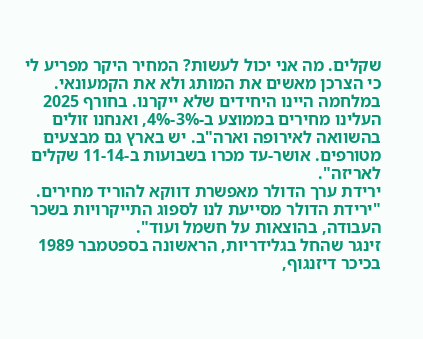שקלים. מה אני יכול לעשות? המחיר היקר מפריע לי כי הצרכן מאשים את המותג ולא את הקמעונאי. במלחמה היינו היחידים שלא ייקרנו. בחורף 2025 העלינו מחירים בממוצע ב-3%-4%, ואנחנו זולים בהשוואה לאירופה וארה"ב. יש בארץ גם מבצעים מטורפים. אושר-עד מכרו בשבועות ב-11-14 שקלים לאריזה".
ירידת ערך הדולר מאפשרת דווקא להוריד מחירים. "ירידת הדולר מסייעת לנו לספוג התייקרויות בשכר העבודה, בהוצאות על חשמל ועוד".
זינגר שהחל בגלידריות, הראשונה בספטמבר 1989 בכיכר דיזנגוף,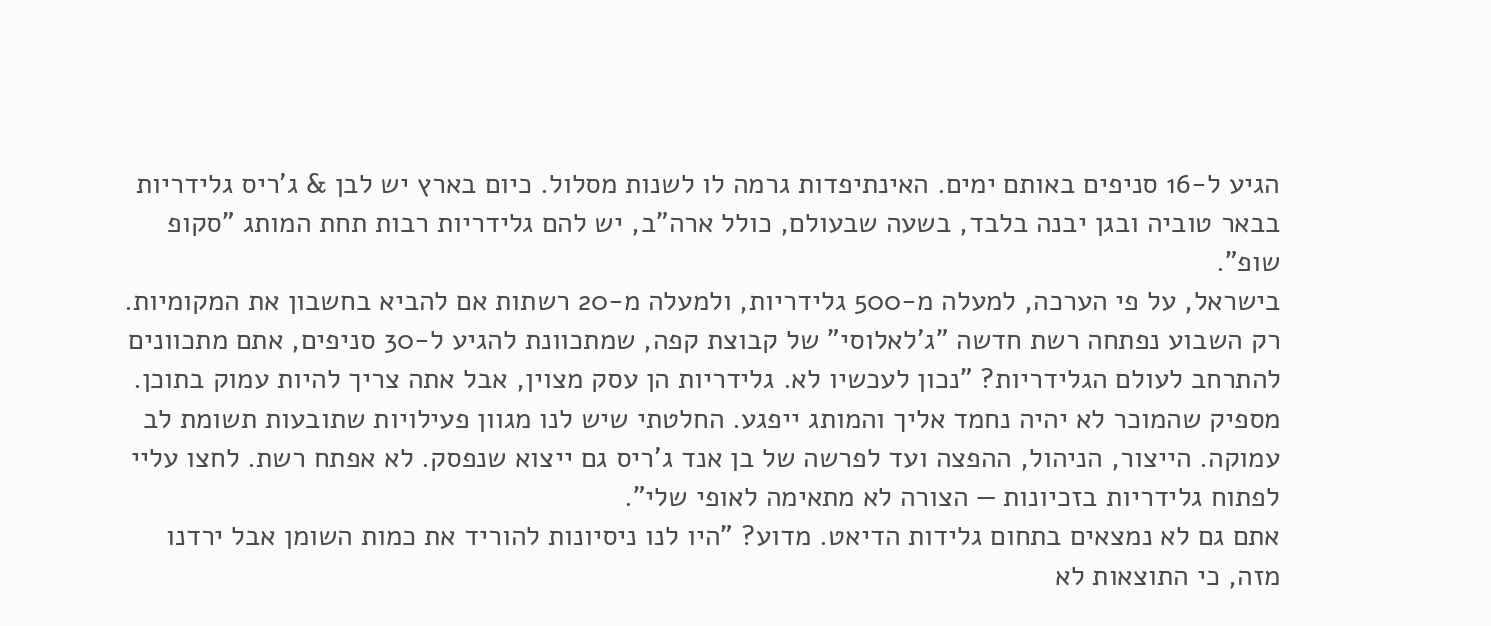הגיע ל-16 סניפים באותם ימים. האינתיפדות גרמה לו לשנות מסלול. כיום בארץ יש לבן & ג'ריס גלידריות בבאר טוביה ובגן יבנה בלבד, בשעה שבעולם, כולל ארה"ב, יש להם גלידריות רבות תחת המותג "סקופ שופ".
בישראל, על פי הערכה, למעלה מ-500 גלידריות, ולמעלה מ-20 רשתות אם להביא בחשבון את המקומיות. רק השבוע נפתחה רשת חדשה "ג'לאלוסי" של קבוצת קפה, שמתכוונת להגיע ל-30 סניפים, אתם מתכוונים להתרחב לעולם הגלידריות? "נכון לעכשיו לא. גלידריות הן עסק מצוין, אבל אתה צריך להיות עמוק בתוכן. מספיק שהמוכר לא יהיה נחמד אליך והמותג ייפגע. החלטתי שיש לנו מגוון פעילויות שתובעות תשומת לב עמוקה. הייצור, הניהול, ההפצה ועד לפרשה של בן אנד ג'ריס גם ייצוא שנפסק. לא אפתח רשת. לחצו עליי לפתוח גלידריות בזכיונות — הצורה לא מתאימה לאופי שלי".
אתם גם לא נמצאים בתחום גלידות הדיאט. מדוע? "היו לנו ניסיונות להוריד את כמות השומן אבל ירדנו מזה, כי התוצאות לא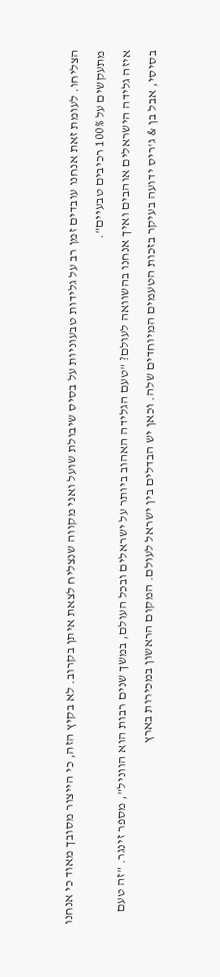הצליחו. לעומת זאת אנחנו עובדים זמן רב על גלידות טבעוניות על בסיס שיבולת שועל ואני מקווה שנצליח לצאת איתן בקרוב. לא בקיץ הזה, כי הייצור מסובך מאוד כי אנחנו מתעקשים על 100% רכיבים טבעיים".
איזה גלידה הישראלים אוהבים ואיך אנחנו בהשוואה לעולם? "טעם הגלידה האהוב ביותר על ישראלים ובכל העולם, במשך שנים רבות הוא הווניל", מספר זינגר. "זה טעם בסיסי, אבל בן & ג'ריס ידועה בעיקר בזכות הטעמים המיוחדים שלה. וכאן יש הבדלים בין ישראל לעולם. המקום הראשון במכירות בארץ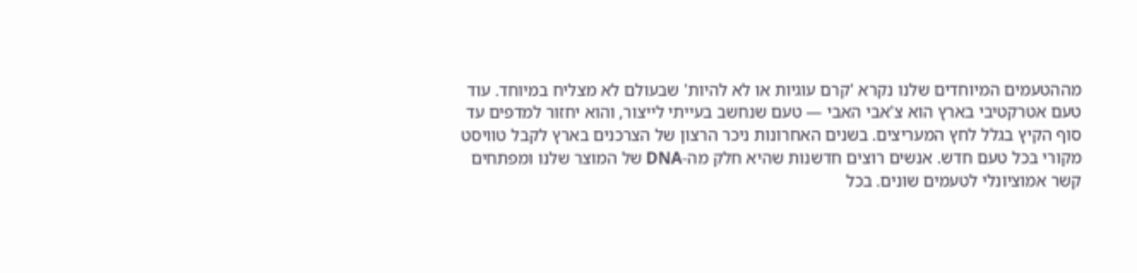מההטעמים המיוחדים שלנו נקרא 'קרם עוגיות או לא להיות' שבעולם לא מצליח במיוחד. עוד טעם אטרקטיבי בארץ הוא צ'אבי האבי — טעם שנחשב בעייתי לייצור, והוא יחזור למדפים עד סוף הקיץ בגלל לחץ המעריצים. בשנים האחרונות ניכר הרצון של הצרכנים בארץ לקבל טוויסט מקורי בכל טעם חדש. אנשים רוצים חדשנות שהיא חלק מה-DNA של המוצר שלנו ומפתחים קשר אמוציונלי לטעמים שונים. בכל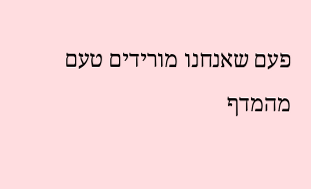פעם שאנחנו מורידים טעם מהמדף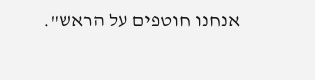אנחנו חוטפים על הראש".